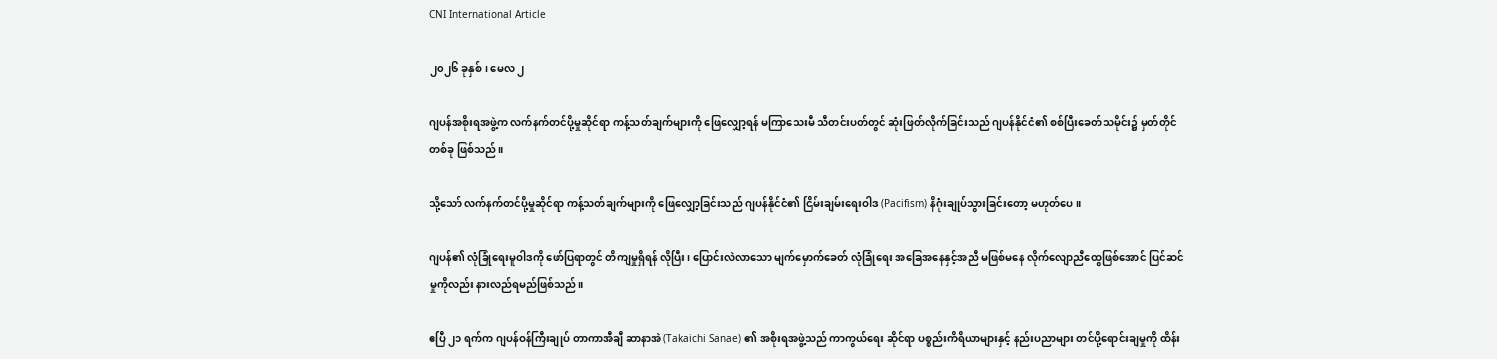CNI International Article

၂၀၂၆ ခုနှစ်၊ မေလ ၂

ဂျပန်အစိုးရအဖွဲ့က လက်နက်တင်ပို့မှုဆိုင်ရာ ကန့်သတ်ချက်များကို ဖြေလျှော့ရန် မကြာသေးမီ သီတင်းပတ်တွင် ဆုံးဖြတ်လိုက်ခြင်းသည် ဂျပန်နိုင်ငံ၏ စစ်ပြီးခေတ်သမိုင်း၌ မှတ်တိုင်တစ်ခု ဖြစ်သည်။

သို့သော် လက်နက်တင်ပို့မှုဆိုင်ရာ ကန့်သတ်ချက်များကို ဖြေလျှော့ခြင်းသည် ဂျပန်နိုင်ငံ၏ ငြိမ်းချမ်းရေးဝါဒ (Pacifism) နိဂုံးချုပ်သွားခြင်းတော့ မဟုတ်ပေ။

ဂျပန်၏ လုံခြုံရေးမူဝါဒကို ဖော်ပြရာတွင် တိကျမှုရှိရန် လိုပြီး၊ ပြောင်းလဲလာသော မျက်မှောက်ခေတ် လုံခြုံရေး အခြေအနေနှင့်အညီ မဖြစ်မနေ လိုက်လျောညီထွေဖြစ်အောင် ပြင်ဆင်မှုကိုလည်း နားလည်ရမည်ဖြစ်သည်။

ဧပြီ ၂၁ ရက်က ဂျပန်ဝန်ကြီးချုပ် တာကာအီချီ ဆာနာအဲ (Takaichi Sanae) ၏ အစိုးရအဖွဲ့သည် ကာကွယ်ရေး ဆိုင်ရာ ပစ္စည်းကိရိယာများနှင့် နည်းပညာများ တင်ပို့ရောင်းချမှုကို ထိန်း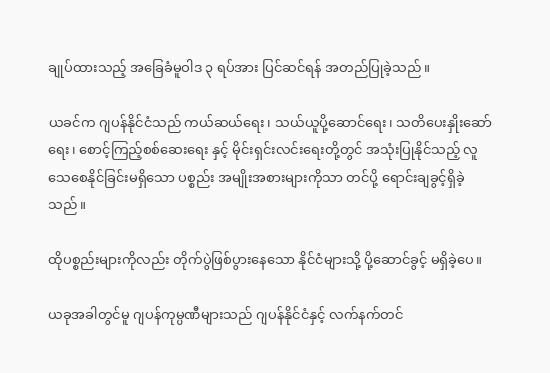ချုပ်ထားသည့် အခြေခံမူဝါဒ ၃ ရပ်အား ပြင်ဆင်ရန် အတည်ပြုခဲ့သည်။

ယခင်က ဂျပန်နိုင်ငံသည် ကယ်ဆယ်ရေး၊ သယ်ယူပို့ဆောင်ရေး၊ သတိပေးနှိုးဆော်ရေး၊ စောင့်ကြည့်စစ်ဆေးရေး နှင့် မိုင်းရှင်းလင်းရေးတို့တွင် အသုံးပြုနိုင်သည့် လူသေစေနိုင်ခြင်းမရှိသော ပစ္စည်း အမျိုးအစားများကိုသာ တင်ပို့ ရောင်းချခွင့်ရှိခဲ့သည်။

ထိုပစ္စည်းများကိုလည်း တိုက်ပွဲဖြစ်ပွားနေသော နိုင်ငံများသို့ ပို့ဆောင်ခွင့် မရှိခဲ့ပေ။

ယခုအခါတွင်မူ ဂျပန်ကုမ္ပဏီများသည် ဂျပန်နိုင်ငံနှင့် လက်နက်တင်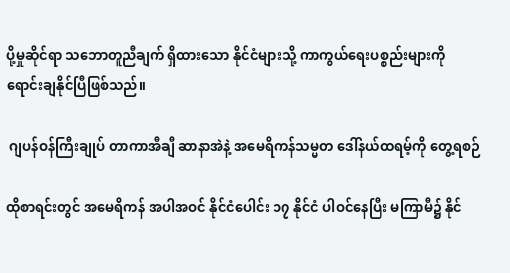ပို့မှုဆိုင်ရာ သဘောတူညီချက် ရှိထားသော နိုင်ငံများသို့ ကာကွယ်ရေးပစ္စည်းများကို ရောင်းချနိုင်ပြီဖြစ်သည်။

 ဂျပန်ဝန်ကြီးချုပ် တာကာအီချီ ဆာနာအဲနဲ့ အမေရိကန်သမ္မတ ဒေါ်နယ်ထရမ့်ကို တွေ့ရစဉ်

ထိုစာရင်းတွင် အမေရိကန် အပါအဝင် နိုင်ငံပေါင်း ၁၇ နိုင်ငံ ပါဝင်နေပြီး မကြာမီ၌ နိုင်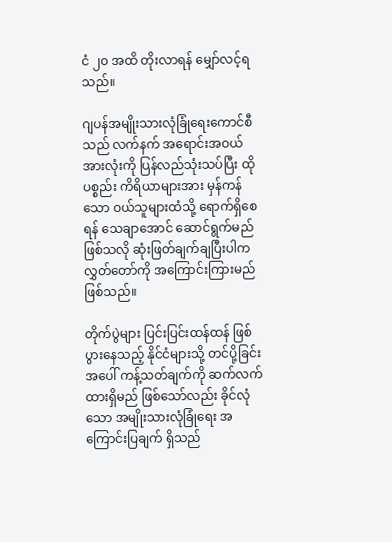ငံ ၂၀ အထိ တိုးလာရန် မျှော်လင့်ရသည်။

ဂျပန်အမျိုးသားလုံခြုံရေးကောင်စီသည် လက်နက် အရောင်းအဝယ် အားလုံးကို ပြန်လည်သုံးသပ်ပြီး ထိုပစ္စည်း ကိရိယာများအား မှန်ကန်သော ဝယ်သူများထံသို့ ရောက်ရှိစေရန် သေချာအောင် ဆောင်ရွက်မည်ဖြစ်သလို ဆုံးဖြတ်ချက်ချပြီးပါက လွှတ်တော်ကို အကြောင်းကြားမည်ဖြစ်သည်။

တိုက်ပွဲများ ပြင်းပြင်းထန်ထန် ဖြစ်ပွားနေသည့် နိုင်ငံများသို့ တင်ပို့ခြင်းအပေါ် ကန့်သတ်ချက်ကို ဆက်လက် ထားရှိမည် ဖြစ်သော်လည်း ခိုင်လုံသော အမျိုးသားလုံခြုံရေး အကြောင်းပြချက် ရှိသည်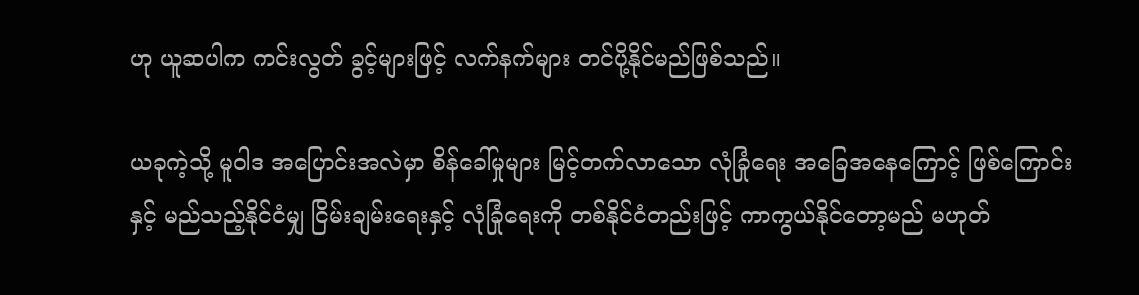ဟု ယူဆပါက ကင်းလွတ် ခွင့်များဖြင့် လက်နက်များ တင်ပို့နိုင်မည်ဖြစ်သည်။

ယခုကဲ့သို့ မူဝါဒ အပြောင်းအလဲမှာ စိန်ခေါ်မှုများ မြင့်တက်လာသော လုံခြုံရေး အခြေအနေကြောင့် ဖြစ်ကြောင်း နှင့် မည်သည့်နိုင်ငံမျှ ငြိမ်းချမ်းရေးနှင့် လုံခြုံရေးကို တစ်နိုင်ငံတည်းဖြင့် ကာကွယ်နိုင်တော့မည် မဟုတ်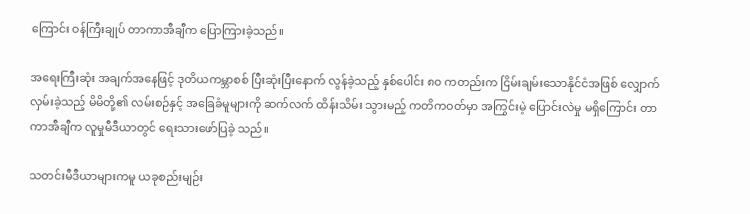ကြောင်း ဝန်ကြီးချုပ် တာကာအီချီက ပြောကြားခဲ့သည်။

အရေးကြီးဆုံး အချက်အနေဖြင့် ဒုတိယကမ္ဘာစစ် ပြီးဆုံးပြီးနောက် လွန်ခဲ့သည့် နှစ်ပေါင်း ၈၀ ကတည်းက ငြိမ်းချမ်းသောနိုင်ငံအဖြစ် လျှောက်လှမ်းခဲ့သည့် မိမိတို့၏ လမ်းစဉ်နှင့် အခြေခံမူများကို ဆက်လက် ထိန်းသိမ်း သွားမည့် ကတိကဝတ်မှာ အကြွင်းမဲ့ ပြောင်းလဲမှု မရှိကြောင်း တာကာအီချီက လူမှုမီဒီယာတွင် ရေးသားဖော်ပြခဲ့ သည်။

သတင်းမီဒီယာများကမူ ယခုစည်းမျဉ်း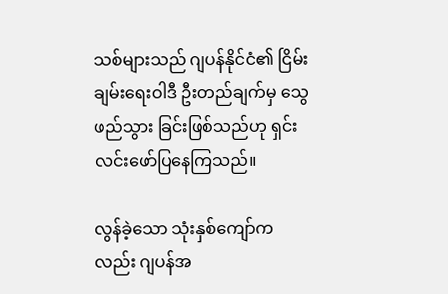သစ်များသည် ဂျပန်နိုင်ငံ၏ ငြိမ်းချမ်းရေးဝါဒီ ဦးတည်ချက်မှ သွေဖည်သွား ခြင်းဖြစ်သည်ဟု ရှင်းလင်းဖော်ပြနေကြသည်။

လွန်ခဲ့သော သုံးနှစ်ကျော်ကလည်း ဂျပန်အ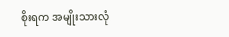စိုးရက အမျိုးသားလုံ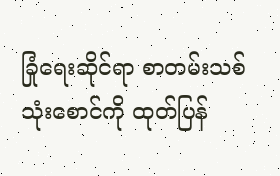ခြုံရေးဆိုင်ရာ စာတမ်းသစ် သုံးစောင်ကို ထုတ်ပြန်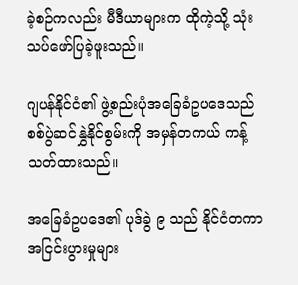ခဲ့စဉ်ကလည်း မီဒီယာများက ထိုကဲ့သို့ သုံးသပ်ဖော်ပြခဲ့ဖူးသည်။

ဂျပန်နိုင်ငံ၏ ဖွဲ့စည်းပုံအခြေခံဥပဒေသည် စစ်ပွဲဆင်နွှဲနိုင်စွမ်းကို အမှန်တကယ် ကန့်သတ်ထားသည်။

အခြေခံဥပဒေ၏ ပုဒ်ခွဲ ၉ သည် နိုင်ငံတကာ အငြင်းပွားမှုများ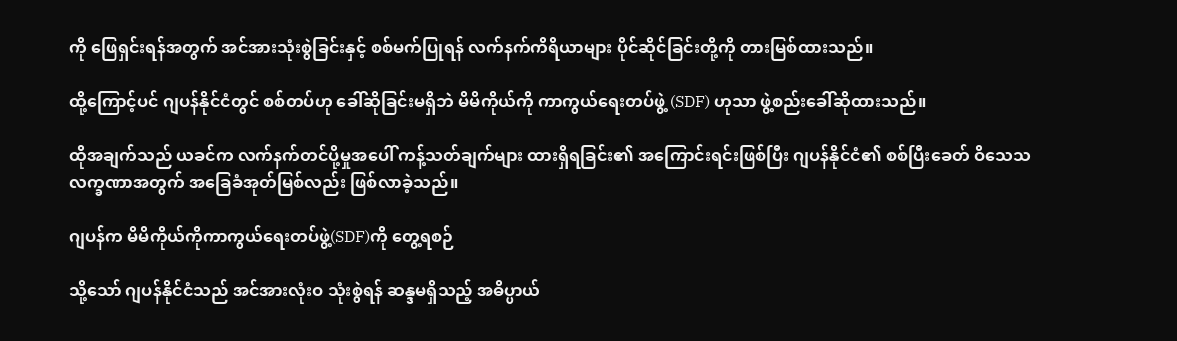ကို ဖြေရှင်းရန်အတွက် အင်အားသုံးစွဲခြင်းနှင့် စစ်မက်ပြုရန် လက်နက်ကိရိယာများ ပိုင်ဆိုင်ခြင်းတို့ကို တားမြစ်ထားသည်။

ထို့ကြောင့်ပင် ဂျပန်နိုင်ငံတွင် စစ်တပ်ဟု ခေါ်ဆိုခြင်းမရှိဘဲ မိမိကိုယ်ကို ကာကွယ်ရေးတပ်ဖွဲ့ (SDF) ဟုသာ ဖွဲ့စည်းခေါ်ဆိုထားသည်။

ထိုအချက်သည် ယခင်က လက်နက်တင်ပို့မှုအပေါ် ကန့်သတ်ချက်များ ထားရှိရခြင်း၏ အကြောင်းရင်းဖြစ်ပြီး ဂျပန်နိုင်ငံ၏ စစ်ပြီးခေတ် ဝိသေသလက္ခဏာအတွက် အခြေခံအုတ်မြစ်လည်း ဖြစ်လာခဲ့သည်။

ဂျပန်က မိမိကိုယ်ကိုကာကွယ်ရေးတပ်ဖွဲ့(SDF)ကို တွေ့ရစဉ်

သို့သော် ဂျပန်နိုင်ငံသည် အင်အားလုံးဝ သုံးစွဲရန် ဆန္ဒမရှိသည့် အဓိပ္ပာယ်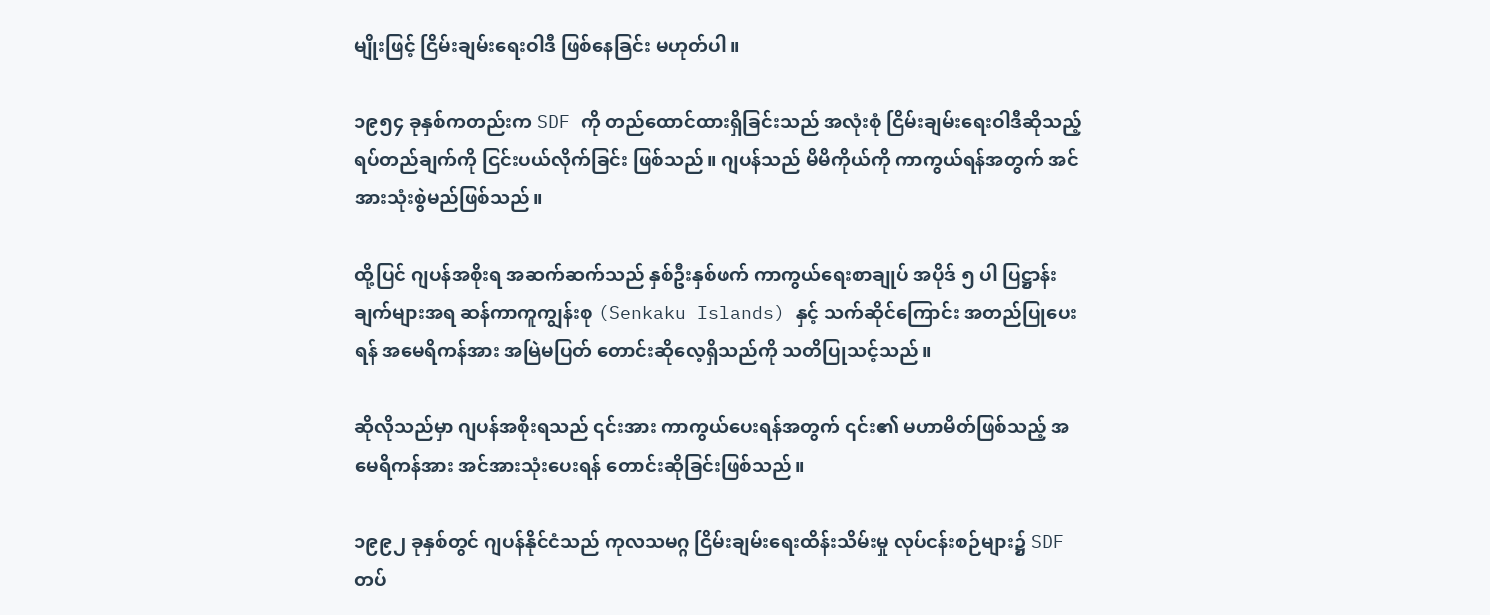မျိုးဖြင့် ငြိမ်းချမ်းရေးဝါဒီ ဖြစ်နေခြင်း မဟုတ်ပါ။

၁၉၅၄ ခုနှစ်ကတည်းက SDF ကို တည်ထောင်ထားရှိခြင်းသည် အလုံးစုံ ငြိမ်းချမ်းရေးဝါဒီဆိုသည့် ရပ်တည်ချက်ကို ငြင်းပယ်လိုက်ခြင်း ဖြစ်သည်။ ဂျပန်သည် မိမိကိုယ်ကို ကာကွယ်ရန်အတွက် အင်အားသုံးစွဲမည်ဖြစ်သည်။

ထို့ပြင် ဂျပန်အစိုးရ အဆက်ဆက်သည် နှစ်ဦးနှစ်ဖက် ကာကွယ်ရေးစာချုပ် အပိုဒ် ၅ ပါ ပြဋ္ဌာန်းချက်များအရ ဆန်ကာကူကျွန်းစု (Senkaku Islands) နှင့် သက်ဆိုင်ကြောင်း အတည်ပြုပေးရန် အမေရိကန်အား အမြဲမပြတ် တောင်းဆိုလေ့ရှိသည်ကို သတိပြုသင့်သည်။

ဆိုလိုသည်မှာ ဂျပန်အစိုးရသည် ၎င်းအား ကာကွယ်ပေးရန်အတွက် ၎င်း၏ မဟာမိတ်ဖြစ်သည့် အမေရိကန်အား အင်အားသုံးပေးရန် တောင်းဆိုခြင်းဖြစ်သည်။

၁၉၉၂ ခုနှစ်တွင် ဂျပန်နိုင်ငံသည် ကုလသမဂ္ဂ ငြိမ်းချမ်းရေးထိန်းသိမ်းမှု လုပ်ငန်းစဉ်များ၌ SDF တပ်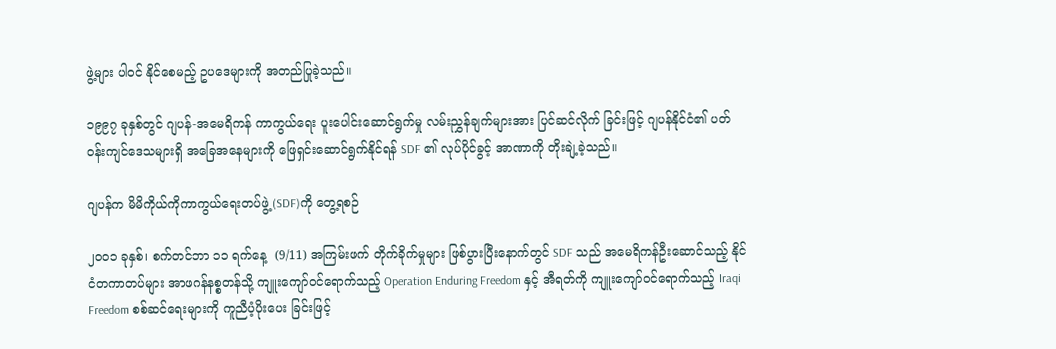ဖွဲ့များ ပါဝင် နိုင်စေမည့် ဥပဒေများကို အတည်ပြုခဲ့သည်။

၁၉၉၇ ခုနှစ်တွင် ဂျပန်-အမေရိကန် ကာကွယ်ရေး ပူးပေါင်းဆောင်ရွက်မှု လမ်းညွှန်ချက်များအား ပြင်ဆင်လိုက် ခြင်းဖြင့် ဂျပန်နိုင်ငံ၏ ပတ်ဝန်းကျင်ဒေသများရှိ အခြေအနေများကို ဖြေရှင်းဆောင်ရွက်နိုင်ရန် SDF ၏ လုပ်ပိုင်ခွင့် အာဏာကို တိုးချဲ့ခဲ့သည်။

ဂျပန်က မိမိကိုယ်ကိုကာကွယ်ရေးတပ်ဖွဲ့(SDF)ကို တွေ့ရစဉ်

၂၀၀၁ ခုနှစ်၊ စက်တင်ဘာ ၁၁ ရက်နေ့  (9/11) အကြမ်းဖက် တိုက်ခိုက်မှုများ ဖြစ်ပွားပြီးနောက်တွင် SDF သည် အမေရိကန်ဦးဆောင်သည့် နိုင်ငံတကာတပ်များ အာဖဂန်နစ္စတန်သို့ ကျူးကျော်ဝင်ရောက်သည့် Operation Enduring Freedom နှင့် အီရတ်ကို ကျူးကျော်ဝင်ရောက်သည့် Iraqi Freedom စစ်ဆင်ရေးများကို ကူညီပံ့ပိုးပေး ခြင်းဖြင့်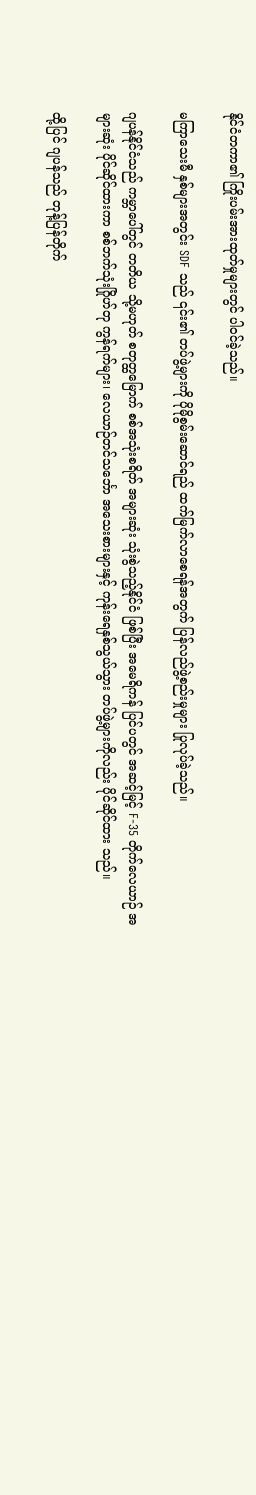နိုင်ငံတကာ၏ ကြိုးပမ်းအားထုတ်မှုများတွင် ပါဝင်ခဲ့သည်။

မကြာသေးမီ နှစ်များအတွင်း SDF သည် ၎င်း၏ တပ်ဖွဲ့များကို ပိုမိုစွမ်းဆောင်ရည် ထက်မြက်လာစေရန်အတွက် ပြန်လည်ဖွဲ့စည်းမှုများ ပြုလုပ်ခဲ့သည်။

ဂျပန်နိုင်ငံသည် ကမ္ဘာပေါ်တွင် တတိယ သို့မဟုတ် စတုတ္ထမြောက် စစ်အသုံးစရိတ် အများဆုံး သုံးစွဲသည့်နိုင်ငံ ဖြစ်ပြီး အမေရိကန် ပြင်ပတွင် အဆင့်မြင့် F-35 တိုက်လေယာဉ် အများဆုံး ပိုင်ဆိုင်ထားကာ စစ်ဘက်သုံးဂြိုဟ်တု ကွန်ရက်များ၊ လေယာဉ်တင်သင်္ဘော အသေးစားများနှင့် ကုန်းရေနှစ်သွယ်သွား တပ်ဖွဲ့များကိုလည်း ပိုင်ဆိုင်ထား သည်။

ထို့ပြင် ဂျပန်သည် တုန့်ပြန်တိုက်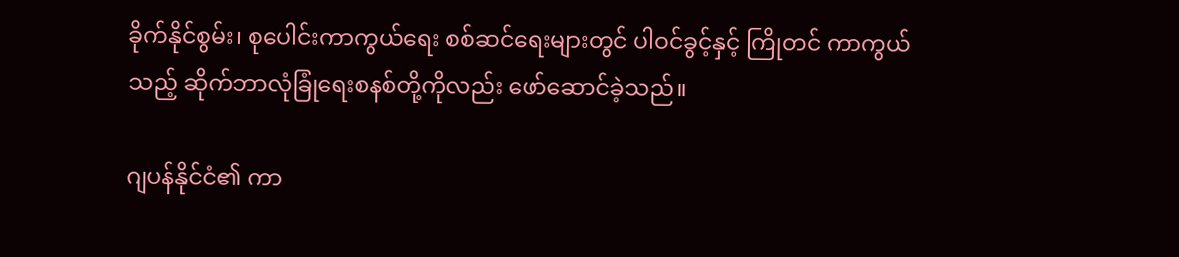ခိုက်နိုင်စွမ်း၊ စုပေါင်းကာကွယ်ရေး စစ်ဆင်ရေးများတွင် ပါဝင်ခွင့်နှင့် ကြိုတင် ကာကွယ်သည့် ဆိုက်ဘာလုံခြုံရေးစနစ်တို့ကိုလည်း ဖော်ဆောင်ခဲ့သည်။

ဂျပန်နိုင်ငံ၏ ကာ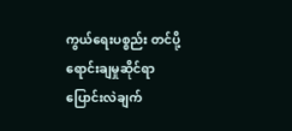ကွယ်ရေးပစ္စည်း တင်ပို့ရောင်းချမှုဆိုင်ရာ ပြောင်းလဲချက်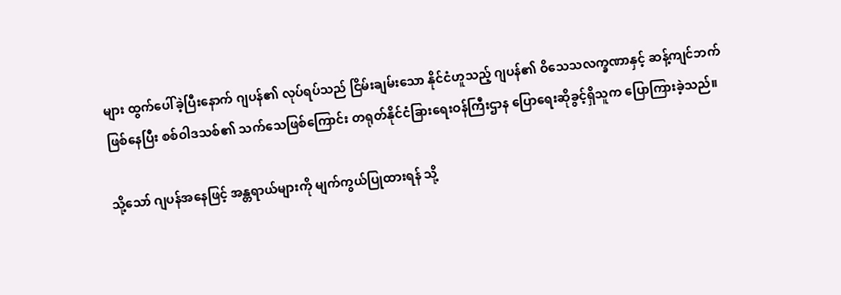များ ထွက်ပေါ်ခဲ့ပြီးနောက် ဂျပန်၏ လုပ်ရပ်သည် ငြိမ်းချမ်းသော နိုင်ငံဟူသည့် ဂျပန်၏ ဝိသေသလက္ခဏာနှင့် ဆန့်ကျင်ဘက်ဖြစ်နေပြီး စစ်ဝါဒသစ်၏ သက်သေဖြစ်ကြောင်း တရုတ်နိုင်ငံခြားရေးဝန်ကြီးဌာန ပြောရေးဆိုခွင့်ရှိသူက ပြောကြားခဲ့သည်။

သို့သော် ဂျပန်အနေဖြင့် အန္တရာယ်များကို မျက်ကွယ်ပြုထားရန် သို့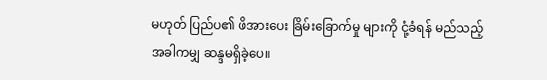မဟုတ် ပြည်ပ၏ ဖိအားပေး ခြိမ်းခြောက်မှု များကို ငုံ့ခံရန် မည်သည့် အခါကမျှ ဆန္ဒမရှိခဲ့ပေ။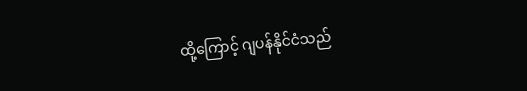ထို့ကြောင့် ဂျပန်နိုင်ငံသည်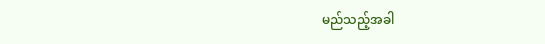မည်သည့်အခါ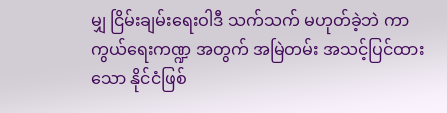မျှ ငြိမ်းချမ်းရေးဝါဒီ သက်သက် မဟုတ်ခဲ့ဘဲ ကာကွယ်ရေးကဏ္ဍ အတွက် အမြဲတမ်း အသင့်ပြင်ထားသော နိုင်ငံဖြစ်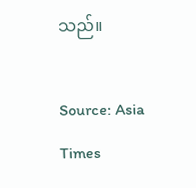သည်။

Source: Asia Times